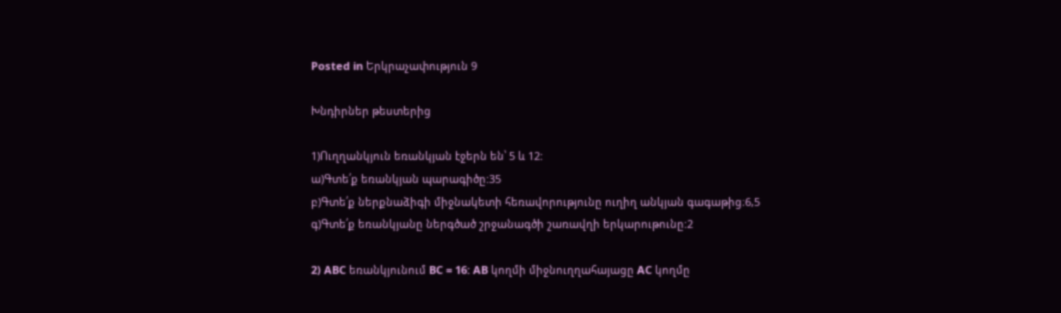Posted in Երկրաչափություն 9

Խնդիրներ թեստերից

1)Ուղղանկյուն եռանկյան էջերն են՝ 5 և 12:
ա)Գտե՛ք եռանկյան պարագիծը:35
բ)Գտե՛ք ներքնաձիգի միջնակետի հեռավորությունը ուղիղ անկյան գագաթից։6,5
գ)Գտե՛ք եռանկյանը ներգծած շրջանագծի շառավղի երկարութունը:2

2) ABC եռանկյունում BC = 16: AB կողմի միջնուղղահայացը AC կողմը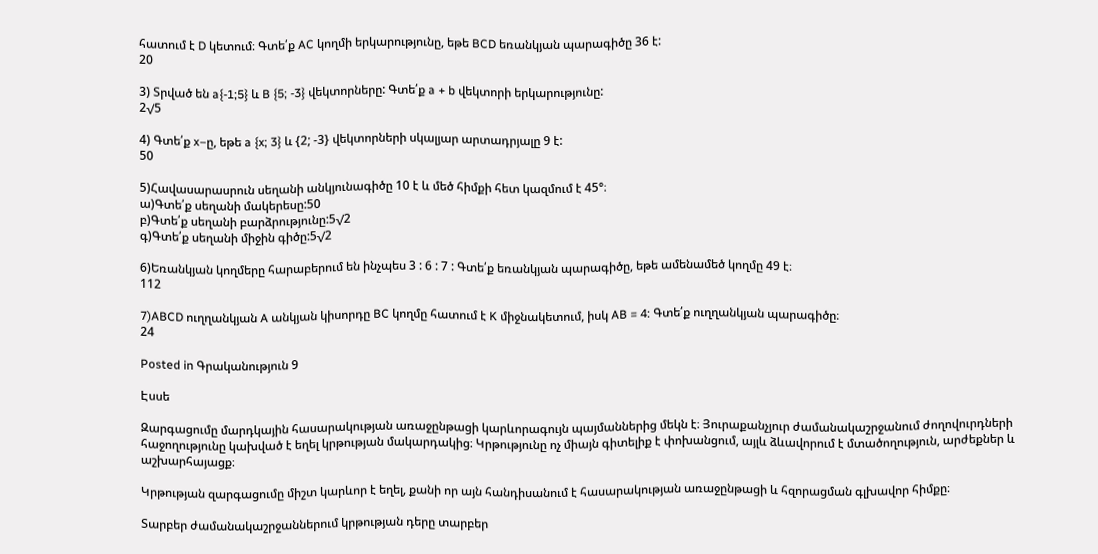հատում է D կետում։ Գտե՛ք AC կողմի երկարությունը, եթե BCD եռանկյան պարագիծը 36 է:
20

3) Տրված են a{-1;5} և B {5; -3} վեկտորները: Գտե՛ք a + b վեկտորի երկարությունը:
2√5

4) Գտե՛ք x–ը, եթե a {x; 3} և {2; -3} վեկտորների սկալյար արտադրյալը 9 է:
50

5)Հավասարասրուն սեղանի անկյունագիծը 10 է և մեծ հիմքի հետ կազմում է 45°։
ա)Գտե՛ք սեղանի մակերեսը:50
բ)Գտե՛ք սեղանի բարձրությունը:5√2
գ)Գտե՛ք սեղանի միջին գիծը:5√2

6)Եռանկյան կողմերը հարաբերում են ինչպես 3 : 6 : 7 : Գտե՛ք եռանկյան պարագիծը, եթե ամենամեծ կողմը 49 է։
112

7)ABCD ուղղանկյան A անկյան կիսորդը BC կողմը հատում է K միջնակետում, իսկ AB = 4: Գտե՛ք ուղղանկյան պարագիծը։
24

Posted in Գրականություն 9

Էսսե

Զարգացումը մարդկային հասարակության առաջընթացի կարևորագույն պայմաններից մեկն է։ Յուրաքանչյուր ժամանակաշրջանում ժողովուրդների հաջողությունը կախված է եղել կրթության մակարդակից։ Կրթությունը ոչ միայն գիտելիք է փոխանցում, այլև ձևավորում է մտածողություն, արժեքներ և աշխարհայացք։

Կրթության զարգացումը միշտ կարևոր է եղել, քանի որ այն հանդիսանում է հասարակության առաջընթացի և հզորացման գլխավոր հիմքը։

Տարբեր ժամանակաշրջաններում կրթության դերը տարբեր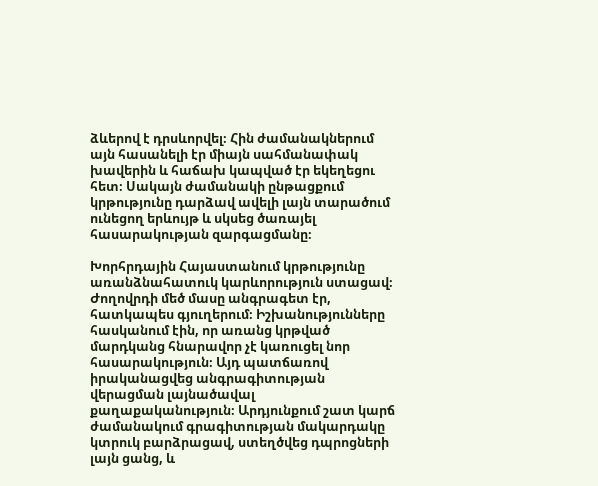ձևերով է դրսևորվել։ Հին ժամանակներում այն հասանելի էր միայն սահմանափակ խավերին և հաճախ կապված էր եկեղեցու հետ։ Սակայն ժամանակի ընթացքում կրթությունը դարձավ ավելի լայն տարածում ունեցող երևույթ և սկսեց ծառայել հասարակության զարգացմանը։

Խորհրդային Հայաստանում կրթությունը առանձնահատուկ կարևորություն ստացավ։ Ժողովրդի մեծ մասը անգրագետ էր, հատկապես գյուղերում։ Իշխանությունները հասկանում էին, որ առանց կրթված մարդկանց հնարավոր չէ կառուցել նոր հասարակություն։ Այդ պատճառով իրականացվեց անգրագիտության վերացման լայնածավալ քաղաքականություն։ Արդյունքում շատ կարճ ժամանակում գրագիտության մակարդակը կտրուկ բարձրացավ, ստեղծվեց դպրոցների լայն ցանց, և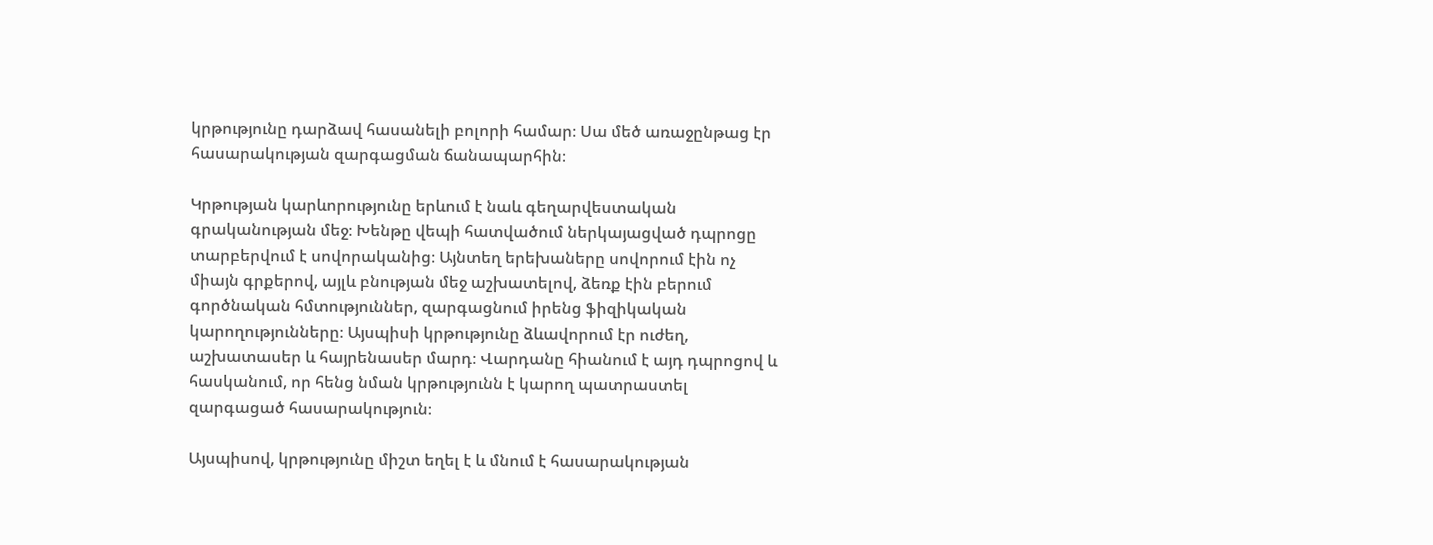կրթությունը դարձավ հասանելի բոլորի համար։ Սա մեծ առաջընթաց էր հասարակության զարգացման ճանապարհին։

Կրթության կարևորությունը երևում է նաև գեղարվեստական գրականության մեջ։ Խենթը վեպի հատվածում ներկայացված դպրոցը տարբերվում է սովորականից։ Այնտեղ երեխաները սովորում էին ոչ միայն գրքերով, այլև բնության մեջ աշխատելով, ձեռք էին բերում գործնական հմտություններ, զարգացնում իրենց ֆիզիկական կարողությունները։ Այսպիսի կրթությունը ձևավորում էր ուժեղ, աշխատասեր և հայրենասեր մարդ։ Վարդանը հիանում է այդ դպրոցով և հասկանում, որ հենց նման կրթությունն է կարող պատրաստել զարգացած հասարակություն։

Այսպիսով, կրթությունը միշտ եղել է և մնում է հասարակության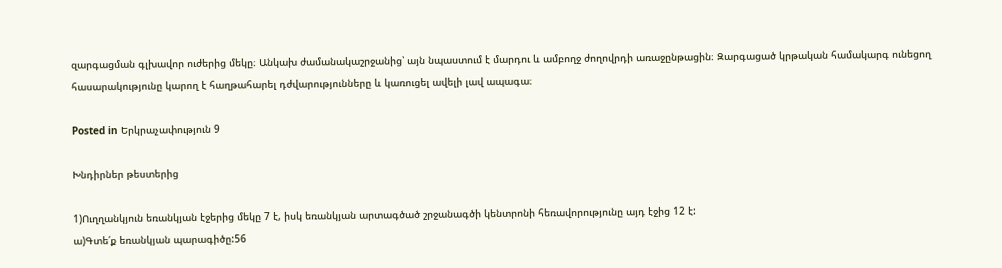զարգացման գլխավոր ուժերից մեկը։ Անկախ ժամանակաշրջանից՝ այն նպաստում է մարդու և ամբողջ ժողովրդի առաջընթացին։ Զարգացած կրթական համակարգ ունեցող հասարակությունը կարող է հաղթահարել դժվարությունները և կառուցել ավելի լավ ապագա։

Posted in Երկրաչափություն 9

Խնդիրներ թեստերից

1)Ուղղանկյուն եռանկյան էջերից մեկը 7 է, իսկ եռանկյան արտագծած շրջանագծի կենտրոնի հեռավորությունը այդ էջից 12 է:
ա)Գտե՛ք եռանկյան պարագիծը:56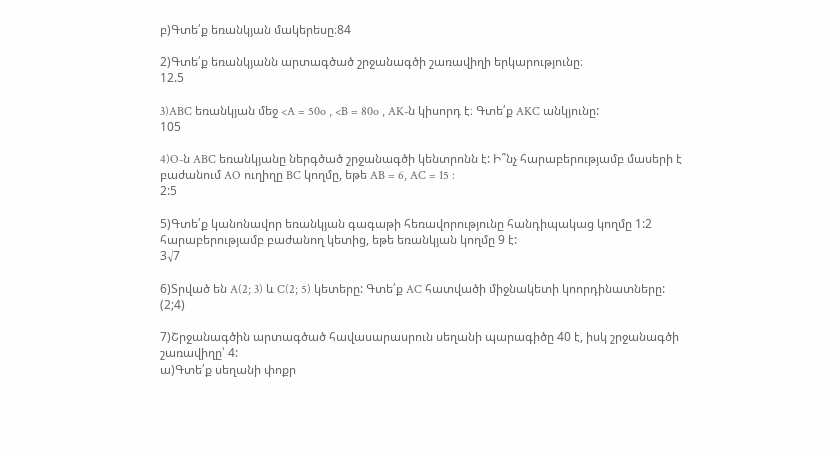բ)Գտե՛ք եռանկյան մակերեսը։84

2)Գտե՛ք եռանկյանն արտագծած շրջանագծի շառավիղի երկարությունը։
12.5

3)ABC եռանկյան մեջ <A = 50o , <B = 80o , AK-ն կիսորդ է։ Գտե՛ք AKC անկյունը:
105

4)O-ն ABC եռանկյանը ներգծած շրջանագծի կենտրոնն է: Ի՞նչ հարաբերությամբ մասերի է բաժանում AO ուղիղը BC կողմը, եթե AB = 6, AC = 15 :
2:5

5)Գտե՛ք կանոնավոր եռանկյան գագաթի հեռավորությունը հանդիպակաց կողմը 1:2 հարաբերությամբ բաժանող կետից, եթե եռանկյան կողմը 9 է:
3√7

6)Տրված են A(2; 3) և C(2; 5) կետերը: Գտե՛ք AC հատվածի միջնակետի կոորդինատները:
(2;4)

7)Շրջանագծին արտագծած հավասարասրուն սեղանի պարագիծը 40 է, իսկ շրջանագծի շառավիղը՝ 4:
ա)Գտե՛ք սեղանի փոքր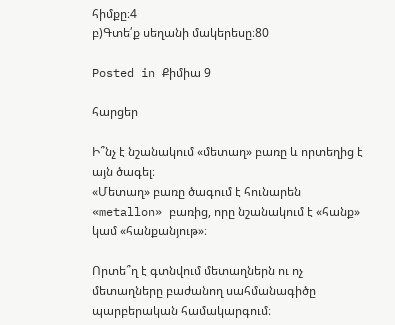հիմքը։4
բ)Գտե՛ք սեղանի մակերեսը։80

Posted in Քիմիա 9

հարցեր

Ի՞նչ է նշանակում «մետաղ» բառը և որտեղից է այն ծագել։
«Մետաղ» բառը ծագում է հունարեն «metallon» բառից, որը նշանակում է «հանք» կամ «հանքանյութ»։

Որտե՞ղ է գտնվում մետաղներն ու ոչ մետաղները բաժանող սահմանագիծը պարբերական համակարգում։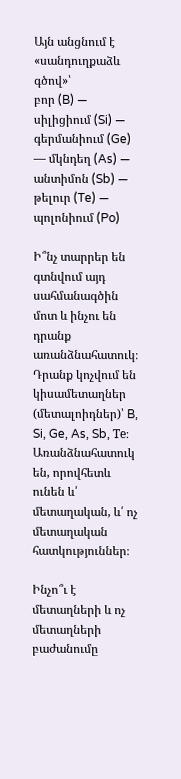Այն անցնում է «սանդուղքաձև գծով»՝
բոր (B) — սիլիցիում (Si) — գերմանիում (Ge) — մկնդեղ (As) — անտիմոն (Sb) — թելուր (Te) — պոլոնիում (Po)

Ի՞նչ տարրեր են գտնվում այդ սահմանագծին մոտ և ինչու են դրանք առանձնահատուկ։
Դրանք կոչվում են կիսամետաղներ (մետալոիդներ)՝ B, Si, Ge, As, Sb, Te։
Առանձնահատուկ են, որովհետև ունեն և՛ մետաղական, և՛ ոչ մետաղական հատկություններ։

Ինչո՞ւ է մետաղների և ոչ մետաղների բաժանումը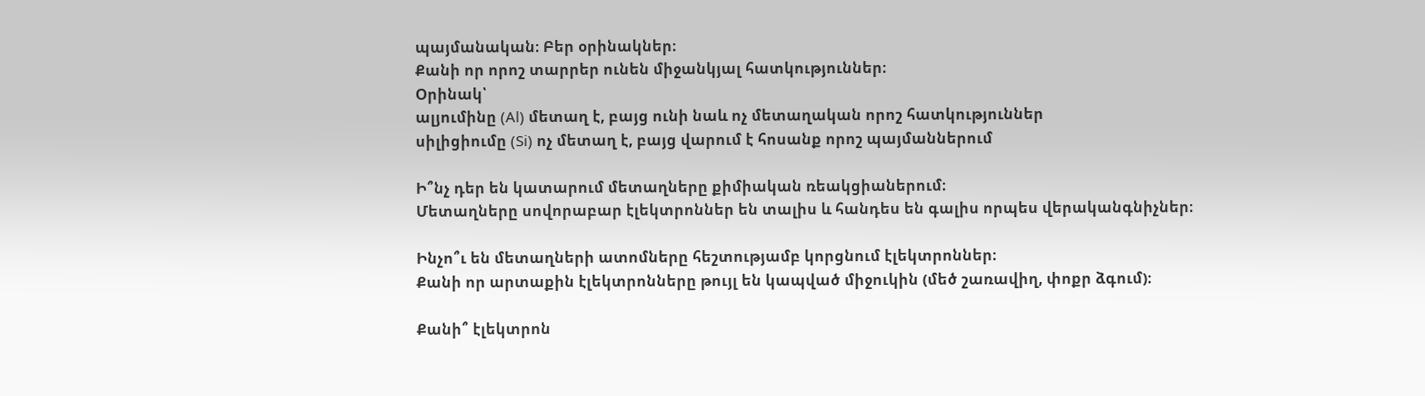պայմանական։ Բեր օրինակներ։
Քանի որ որոշ տարրեր ունեն միջանկյալ հատկություններ։
Օրինակ՝
ալյումինը (Al) մետաղ է, բայց ունի նաև ոչ մետաղական որոշ հատկություններ
սիլիցիումը (Si) ոչ մետաղ է, բայց վարում է հոսանք որոշ պայմաններում

Ի՞նչ դեր են կատարում մետաղները քիմիական ռեակցիաներում։
Մետաղները սովորաբար էլեկտրոններ են տալիս և հանդես են գալիս որպես վերականգնիչներ։

Ինչո՞ւ են մետաղների ատոմները հեշտությամբ կորցնում էլեկտրոններ։
Քանի որ արտաքին էլեկտրոնները թույլ են կապված միջուկին (մեծ շառավիղ, փոքր ձգում)։

Քանի՞ էլեկտրոն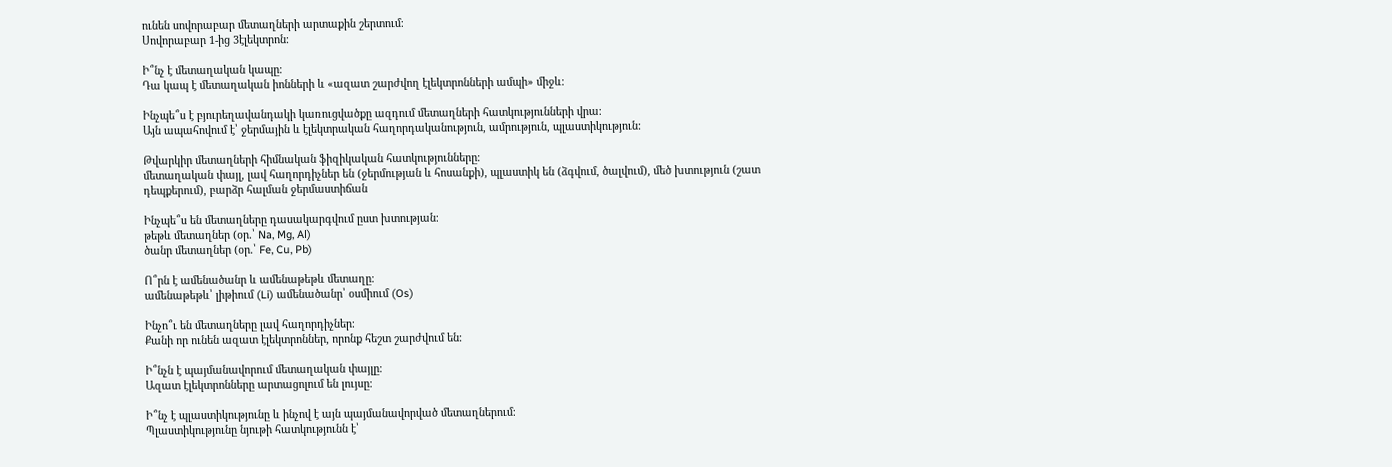ունեն սովորաբար մետաղների արտաքին շերտում։
Սովորաբար 1-ից 3էլեկտրոն։

Ի՞նչ է մետաղական կապը։
Դա կապ է մետաղական իոնների և «ազատ շարժվող էլեկտրոնների ամպի» միջև։

Ինչպե՞ս է բյուրեղավանդակի կառուցվածքը ազդում մետաղների հատկությունների վրա։
Այն ապահովում է՝ ջերմային և էլեկտրական հաղորդականություն, ամրություն, պլաստիկություն:

Թվարկիր մետաղների հիմնական ֆիզիկական հատկությունները։
մետաղական փայլ, լավ հաղորդիչներ են (ջերմության և հոսանքի), պլաստիկ են (ձգվում, ծալվում), մեծ խտություն (շատ դեպքերում), բարձր հալման ջերմաստիճան

Ինչպե՞ս են մետաղները դասակարգվում ըստ խտության։
թեթև մետաղներ (օր.՝ Na, Mg, Al)
ծանր մետաղներ (օր.՝ Fe, Cu, Pb)

Ո՞րն է ամենածանր և ամենաթեթև մետաղը։
ամենաթեթև՝ լիթիում (Li) ամենածանր՝ օսմիում (Os)

Ինչո՞ւ են մետաղները լավ հաղորդիչներ։
Քանի որ ունեն ազատ էլեկտրոններ, որոնք հեշտ շարժվում են։

Ի՞նչն է պայմանավորում մետաղական փայլը։
Ազատ էլեկտրոնները արտացոլում են լույսը։

Ի՞նչ է պլաստիկությունը և ինչով է այն պայմանավորված մետաղներում։
Պլաստիկությունը նյութի հատկությունն է՝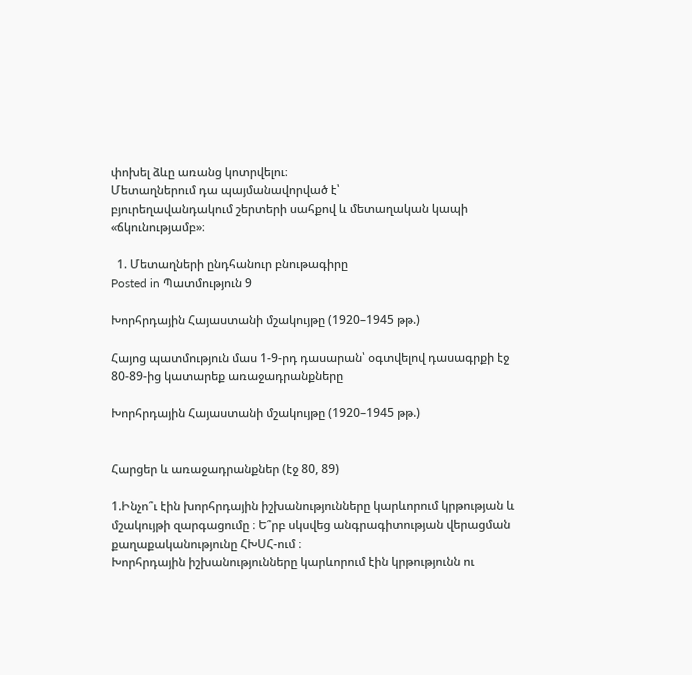փոխել ձևը առանց կոտրվելու։
Մետաղներում դա պայմանավորված է՝
բյուրեղավանդակում շերտերի սահքով և մետաղական կապի «ճկունությամբ»։

  1. Մետաղների ընդհանուր բնութագիրը
Posted in Պատմություն 9

Խորհրդային Հայաստանի մշակույթը (1920–1945 թթ.)

Հայոց պատմություն մաս 1-9-րդ դասարան՝ օգտվելով դասագրքի էջ 80-89-ից կատարեք առաջադրանքները

Խորհրդային Հայաստանի մշակույթը (1920–1945 թթ.)


Հարցեր և առաջադրանքներ (էջ 80, 89)

1.Ինչո՞ւ էին խորհրդային իշխանությունները կարևորում կրթության և մշակույթի զարգացումը ։ Ե՞րբ սկսվեց անգրագիտության վերացման քաղաքականությունը ՀԽՍՀ-ում ։
Խորհրդային իշխանությունները կարևորում էին կրթությունն ու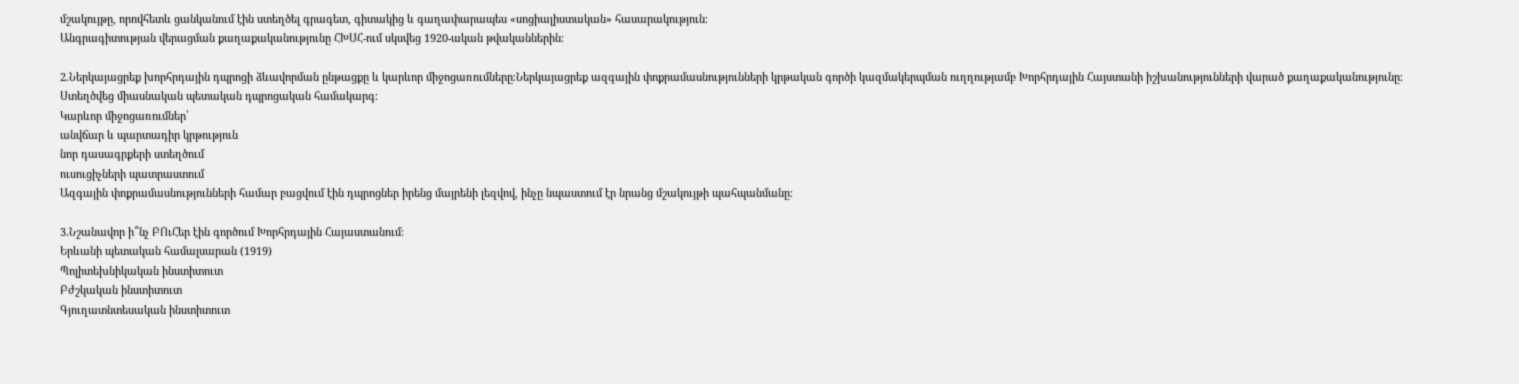մշակույթը, որովհետև ցանկանում էին ստեղծել գրագետ, գիտակից և գաղափարապես «սոցիալիստական» հասարակություն։
Անգրագիտության վերացման քաղաքականությունը ՀԽՍՀ-ում սկսվեց 1920-ական թվականներին։

2.Ներկայացրեք խորհրդային դպրոցի ձևավորման ընթացքը և կարևոր միջոցառումները։Ներկայացրեք ազգային փոքրամասնությունների կրթական գործի կազմակերպման ուղղությամբ Խորհրդային Հայստանի իշխանությունների վարած քաղաքականությունը։
Ստեղծվեց միասնական պետական դպրոցական համակարգ։
Կարևոր միջոցառումներ՝
անվճար և պարտադիր կրթություն
նոր դասագրքերի ստեղծում
ուսուցիչների պատրաստում
Ազգային փոքրամասնությունների համար բացվում էին դպրոցներ իրենց մայրենի լեզվով, ինչը նպաստում էր նրանց մշակույթի պահպանմանը։

3.Նշանավոր ի՞նչ ԲՈւՀեր էին գործում Խորհրդային Հայաստանում։
Երևանի պետական համալսարան (1919)
Պոլիտեխնիկական ինստիտուտ
Բժշկական ինստիտուտ
Գյուղատնտեսական ինստիտուտ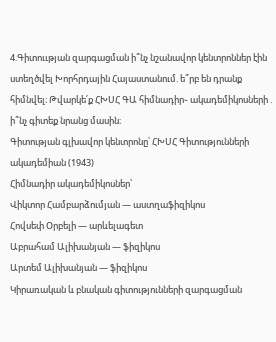4.Գիտոււթյան զարգացման ի՞նչ նշանավոր կենտրոններ էին ստեղծվել Խորհրդային Հայաստանում. ե՞րբ են դրանք հիմնվել։ Թվարկե՛ք ՀԽՍՀ ԳԱ հիմնադիր֊ ակադեմիկոսների . ի՞նչ գիտեք նրանց մասին։
Գիտության գլխավոր կենտրոնը՝ ՀԽՍՀ Գիտությունների ակադեմիան (1943)
Հիմնադիր ակադեմիկոսներ՝
Վիկտոր Համբարձումյան — աստղաֆիզիկոս
Հովսեփ Օրբելի — արևելագետ
Աբրահամ Ալիխանյան — ֆիզիկոս
Արտեմ Ալիխանյան — ֆիզիկոս
Կիրառական և բնական գիտությունների զարգացման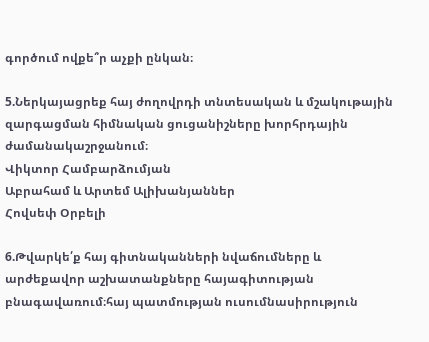գործում ովքե՞ր աչքի ընկան։

5.Ներկայացրեք հայ ժողովրդի տնտեսական և մշակութային զարգացման հիմնական ցուցանիշները խորհրդային ժամանակաշրջանում։
Վիկտոր Համբարձումյան
Աբրահամ և Արտեմ Ալիխանյաններ
Հովսեփ Օրբելի

6.Թվարկե՛ք հայ գիտնականների նվաճումները և արժեքավոր աշխատանքները հայագիտության բնագավառում։հայ պատմության ուսումնասիրություն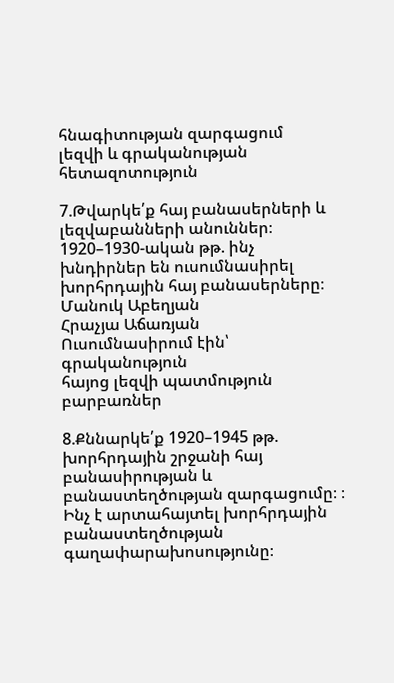հնագիտության զարգացում
լեզվի և գրականության հետազոտություն

7.Թվարկե՛ք հայ բանասերների և լեզվաբանների անուններ։ 1920–1930-ական թթ. ինչ խնդիրներ են ուսումնասիրել խորհրդային հայ բանասերները։
Մանուկ Աբեղյան
Հրաչյա Աճառյան
Ուսումնասիրում էին՝
գրականություն
հայոց լեզվի պատմություն
բարբառներ

8.Քննարկե՛ք 1920–1945 թթ. խորհրդային շրջանի հայ բանասիրության և բանաստեղծության զարգացումը։ ։ Ինչ է արտահայտել խորհրդային բանաստեղծության գաղափարախոսությունը։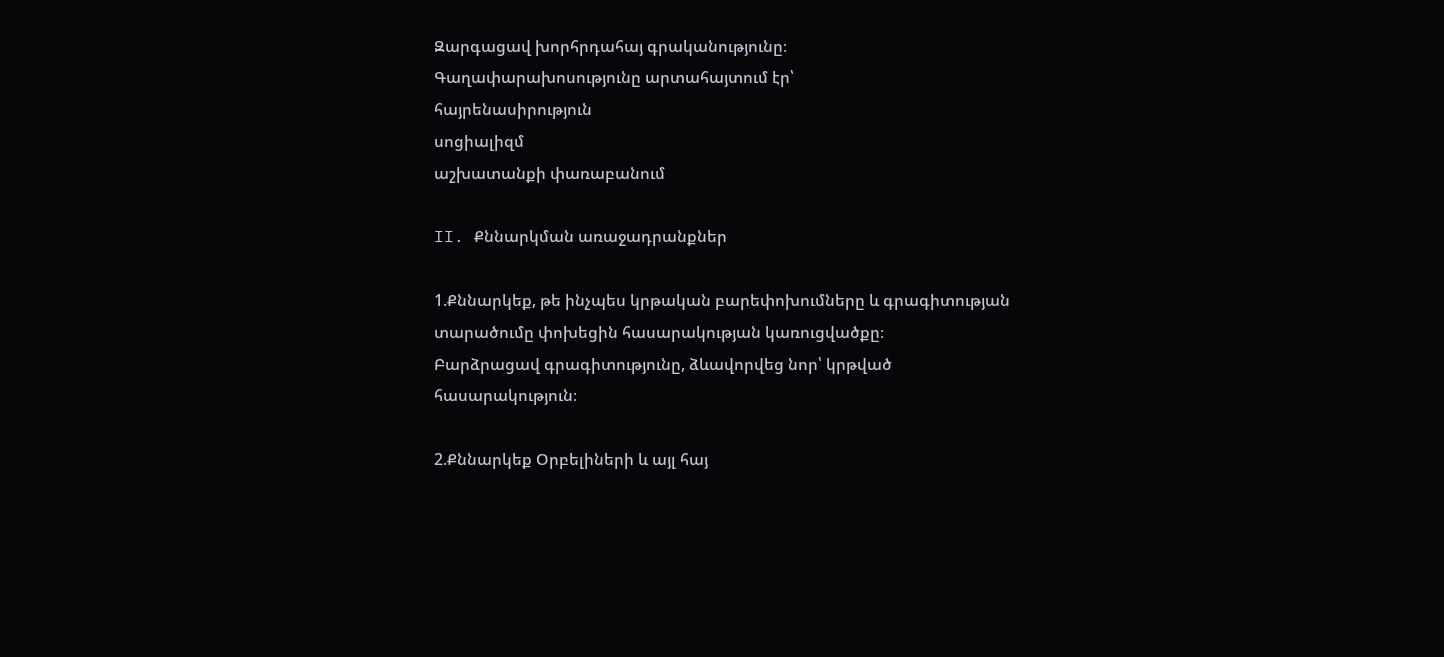Զարգացավ խորհրդահայ գրականությունը։
Գաղափարախոսությունը արտահայտում էր՝
հայրենասիրություն
սոցիալիզմ
աշխատանքի փառաբանում

II. Քննարկման առաջադրանքներ

1.Քննարկեք, թե ինչպես կրթական բարեփոխումները և գրագիտության տարածումը փոխեցին հասարակության կառուցվածքը։
Բարձրացավ գրագիտությունը, ձևավորվեց նոր՝ կրթված հասարակություն։

2.Քննարկեք Օրբելիների և այլ հայ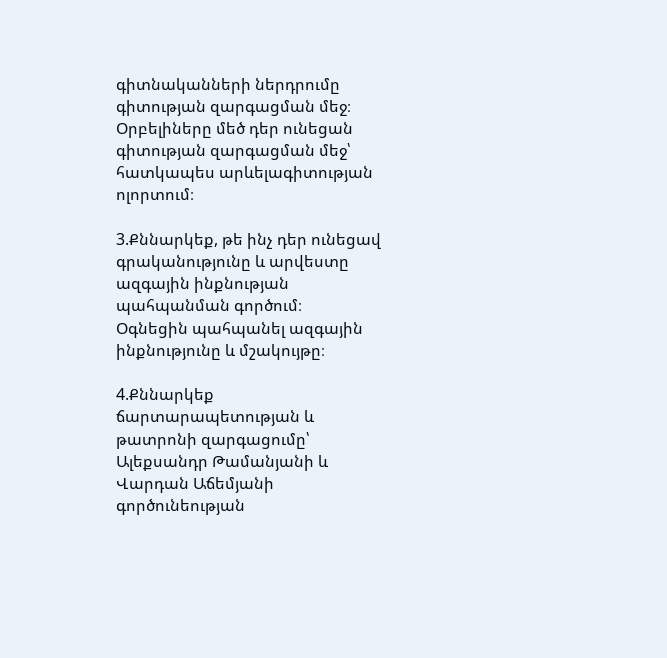գիտնականների ներդրումը գիտության զարգացման մեջ։
Օրբելիները մեծ դեր ունեցան գիտության զարգացման մեջ՝ հատկապես արևելագիտության ոլորտում։

3.Քննարկեք, թե ինչ դեր ունեցավ գրականությունը և արվեստը ազգային ինքնության պահպանման գործում։
Օգնեցին պահպանել ազգային ինքնությունը և մշակույթը։

4.Քննարկեք ճարտարապետության և թատրոնի զարգացումը՝ Ալեքսանդր Թամանյանի և Վարդան Աճեմյանի գործունեության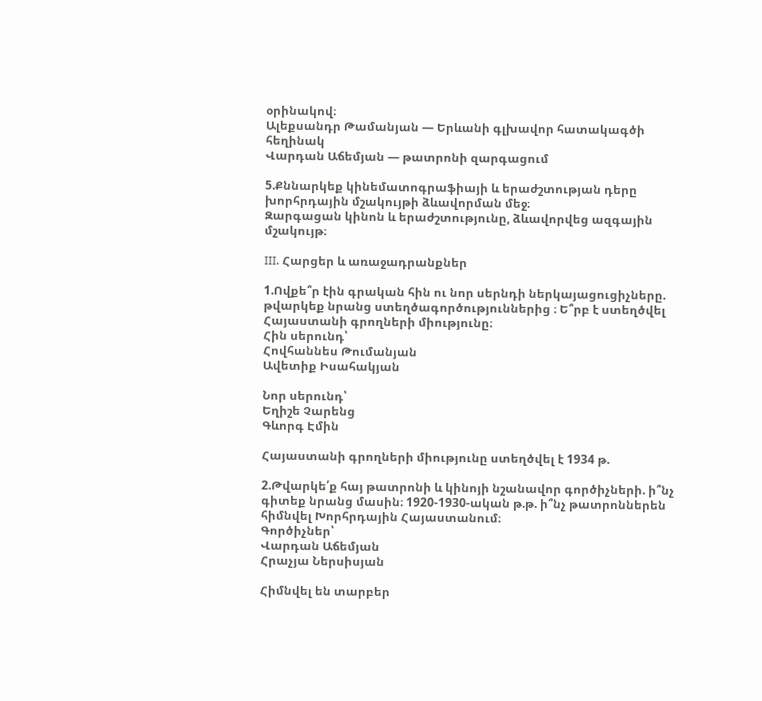օրինակով։
Ալեքսանդր Թամանյան — Երևանի գլխավոր հատակագծի հեղինակ
Վարդան Աճեմյան — թատրոնի զարգացում

5.Քննարկեք կինեմատոգրաֆիայի և երաժշտության դերը խորհրդային մշակույթի ձևավորման մեջ։
Զարգացան կինոն և երաժշտությունը, ձևավորվեց ազգային մշակույթ։

III. Հարցեր և առաջադրանքներ

1.Ովքե՞ր էին գրական հին ու նոր սերնդի ներկայացուցիչները. թվարկեք նրանց ստեղծագործություններից ։ Ե՞րբ է ստեղծվել Հայաստանի գրողների միությունը։
Հին սերունդ՝
Հովհաննես Թումանյան
Ավետիք Իսահակյան

Նոր սերունդ՝
Եղիշե Չարենց
Գևորգ Էմին

Հայաստանի գրողների միությունը ստեղծվել է 1934 թ.

2.Թվարկե՛ք հայ թատրոնի և կինոյի նշանավոր գործիչների. ի՞նչ գիտեք նրանց մասին։ 1920-1930-ական թ.թ. ի՞նչ թատրոններեն հիմնվել Խորհրդային Հայաստանում։
Գործիչներ՝
Վարդան Աճեմյան
Հրաչյա Ներսիսյան

Հիմնվել են տարբեր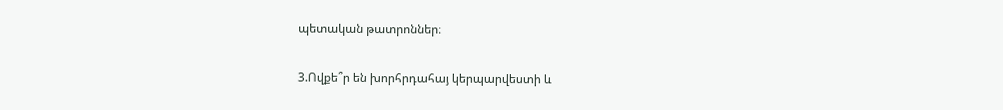պետական թատրոններ։

3.Ովքե՞ր են խորհրդահայ կերպարվեստի և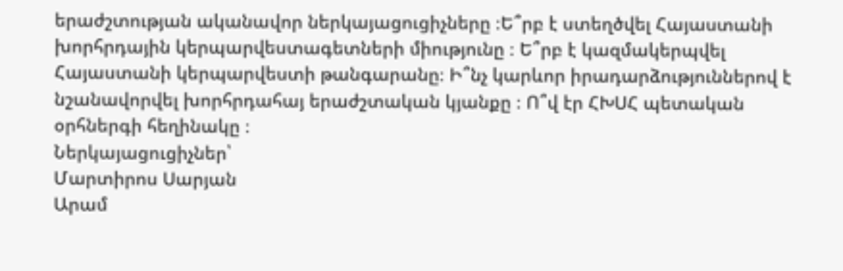երաժշտության ականավոր ներկայացուցիչները ։Ե՞րբ է ստեղծվել Հայաստանի խորհրդային կերպարվեստագետների միությունը ։ Ե՞րբ է կազմակերպվել Հայաստանի կերպարվեստի թանգարանը։ Ի՞նչ կարևոր իրադարձություններով է նշանավորվել խորհրդահայ երաժշտական կյանքը ։ Ո՞վ էր ՀԽՍՀ պետական օրհներգի հեղինակը ։
Ներկայացուցիչներ՝
Մարտիրոս Սարյան
Արամ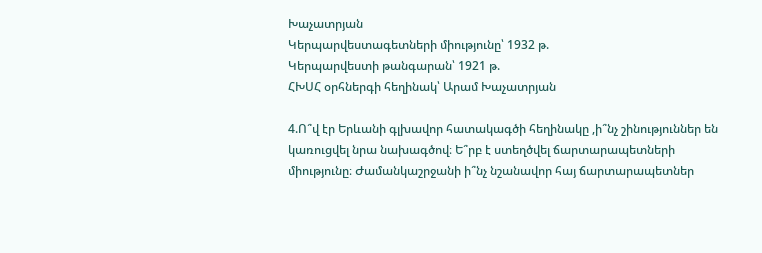Խաչատրյան
Կերպարվեստագետների միությունը՝ 1932 թ.
Կերպարվեստի թանգարան՝ 1921 թ.
ՀԽՍՀ օրհներգի հեղինակ՝ Արամ Խաչատրյան

4.Ո՞վ էր Երևանի գլխավոր հատակագծի հեղինակը ,ի՞նչ շինություններ են կառուցվել նրա նախագծով։ Ե՞րբ է ստեղծվել ճարտարապետների միությունը։ Ժամանկաշրջանի ի՞նչ նշանավոր հայ ճարտարապետներ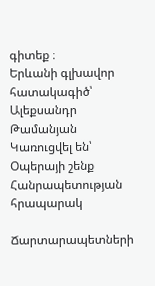գիտեք ։
Երևանի գլխավոր հատակագիծ՝ Ալեքսանդր Թամանյան
Կառուցվել են՝
Օպերայի շենք
Հանրապետության հրապարակ

Ճարտարապետների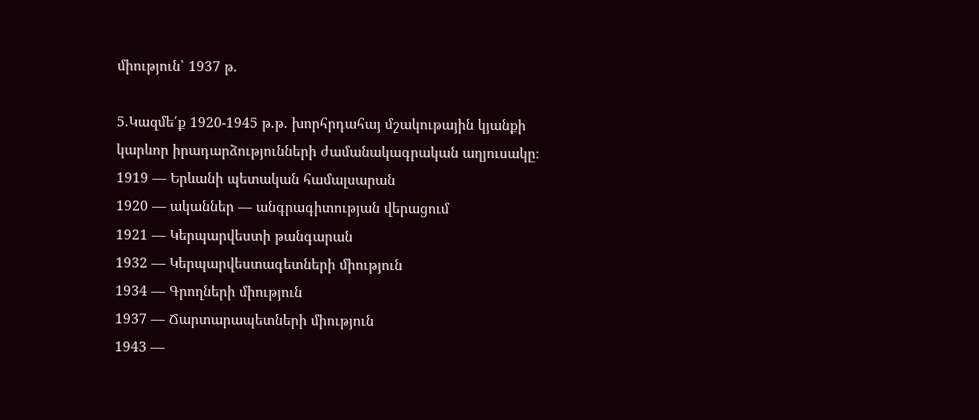միություն՝ 1937 թ.

5.Կազմե՛ք 1920-1945 թ.թ. խորհրդահայ մշակութային կյանքի կարևոր իրադարձությունների ժամանակագրական աղյուսակը։
1919 — Երևանի պետական համալսարան
1920 — ականներ — անգրագիտության վերացում
1921 — Կերպարվեստի թանգարան
1932 — Կերպարվեստագետների միություն
1934 — Գրողների միություն
1937 — Ճարտարապետների միություն
1943 —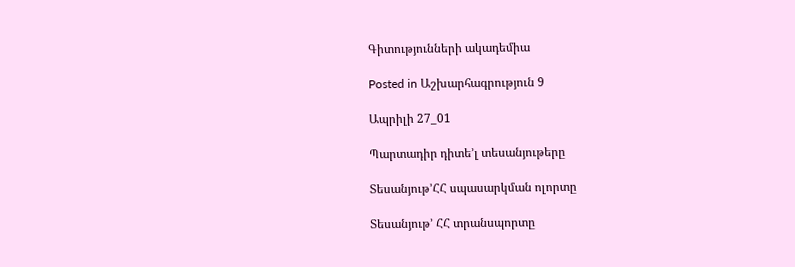Գիտությունների ակադեմիա

Posted in Աշխարհագրություն 9

Ապրիլի 27_01

Պարտադիր դիտե’լ տեսանյութերը

Տեսանյութ’ՀՀ սպասարկման ոլորտը

Տեսանյութ’ ՀՀ տրանսպորտը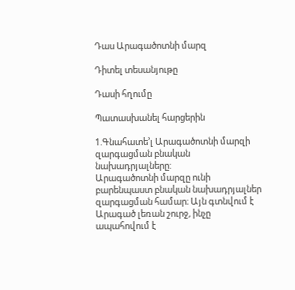Դաս Արագածոտնի մարզ

Դիտել տեսանյութը

Դասի հղումը

Պատասխանել հարցերին

1.Գնահատե’լ Արագածոտնի մարզի զարգացման բնական նախադրյալները:
Արագածոտնի մարզը ունի բարենպաստ բնական նախադրյալներ զարգացման համար։ Այն գտնվում է Արագած լեռան շուրջ, ինչը ապահովում է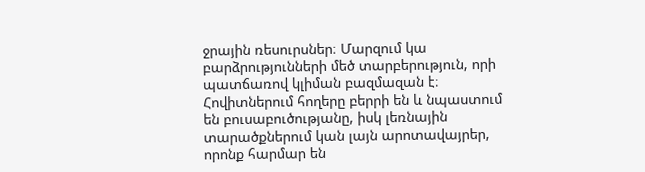ջրային ռեսուրսներ։ Մարզում կա բարձրությունների մեծ տարբերություն, որի պատճառով կլիման բազմազան է։ Հովիտներում հողերը բերրի են և նպաստում են բուսաբուծությանը, իսկ լեռնային տարածքներում կան լայն արոտավայրեր, որոնք հարմար են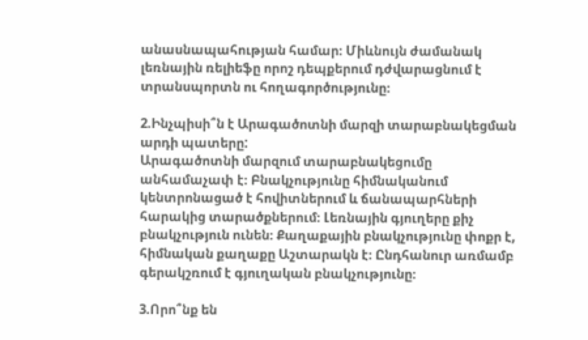անասնապահության համար։ Միևնույն ժամանակ լեռնային ռելիեֆը որոշ դեպքերում դժվարացնում է տրանսպորտն ու հողագործությունը։

2.Ինչպիսի՞ն է Արագածոտնի մարզի տարաբնակեցման արդի պատերը:
Արագածոտնի մարզում տարաբնակեցումը անհամաչափ է։ Բնակչությունը հիմնականում կենտրոնացած է հովիտներում և ճանապարհների հարակից տարածքներում։ Լեռնային գյուղերը քիչ բնակչություն ունեն։ Քաղաքային բնակչությունը փոքր է, հիմնական քաղաքը Աշտարակն է։ Ընդհանուր առմամբ գերակշռում է գյուղական բնակչությունը։

3.Որո՞նք են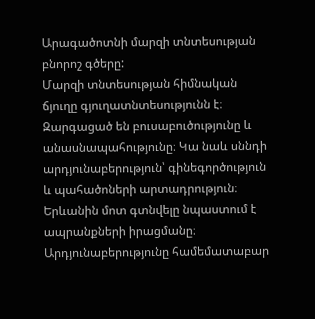Արագածոտնի մարզի տնտեսության բնորոշ գծերը:
Մարզի տնտեսության հիմնական ճյուղը գյուղատնտեսությունն է։ Զարգացած են բուսաբուծությունը և անասնապահությունը։ Կա նաև սննդի արդյունաբերություն՝ գինեգործություն և պահածոների արտադրություն։ Երևանին մոտ գտնվելը նպաստում է ապրանքների իրացմանը։ Արդյունաբերությունը համեմատաբար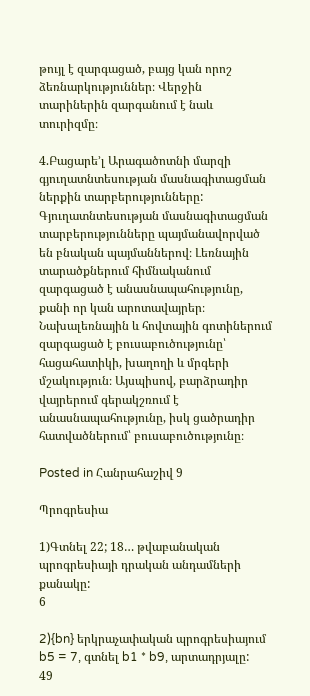թույլ է զարգացած, բայց կան որոշ ձեռնարկություններ։ Վերջին տարիներին զարգանում է նաև տուրիզմը։

4.Բացարե’լ Արագածոտնի մարզի գյուղատնտեսության մասնագիտացման ներքին տարբերությունները:
Գյուղատնտեսության մասնագիտացման տարբերությունները պայմանավորված են բնական պայմաններով։ Լեռնային տարածքներում հիմնականում զարգացած է անասնապահությունը, քանի որ կան արոտավայրեր։ Նախալեռնային և հովտային գոտիներում զարգացած է բուսաբուծությունը՝ հացահատիկի, խաղողի և մրգերի մշակություն։ Այսպիսով, բարձրադիր վայրերում գերակշռում է անասնապահությունը, իսկ ցածրադիր հատվածներում՝ բուսաբուծությունը։

Posted in Հանրահաշիվ 9

Պրոգրեսիա

1)Գտնել 22; 18… թվաբանական պրոգրեսիայի դրական անդամների քանակը:
6

2){bn} երկրաչափական պրոգրեսիայում b5 = 7, գտնել b1 * b9, արտադրյալը:
49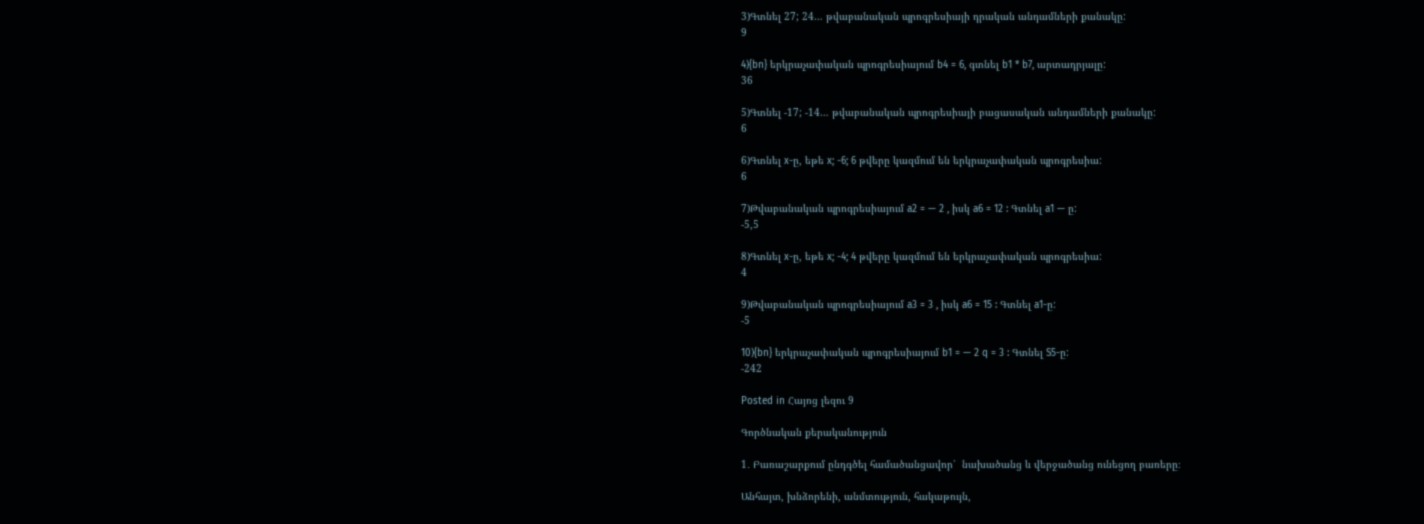3)Գտնել 27; 24… թվաբանական պրոգրեսիայի դրական անդամների քանակը:
9

4){bn} երկրաչափական պրոգրեսիայում b4 = 6, գտնել b1 * b7, արտադրյալը:
36

5)Գտնել -17; -14… թվաբանական պրոգրեսիայի բացասական անդամների քանակը:
6

6)Գտնել x-ը, եթե x; -6; 6 թվերը կազմում են երկրաչափական պրոգրեսիա:
6

7)Թվաբանական պրոգրեսիայում a2 = — 2 , իսկ a6 = 12 : Գտնել a1 — ը:
-5,5

8)Գտնել x-ը, եթե x; -4; 4 թվերը կազմում են երկրաչափական պրոգրեսիա:
4

9)Թվաբանական պրոգրեսիայում a3 = 3 , իսկ a6 = 15 : Գտնել a1-ը:
-5

10){bn} երկրաչափական պրոգրեսիայում b1 = — 2 q = 3 : Գտնել S5-ը:
-242

Posted in Հայոց լեզու 9

Գործնական քերականություն

1․ Բառաշարքում ընդգծել համածանցավոր՝  նախածանց և վերջածանց ունեցող բառերը։

Անհայտ, խնձորենի, անմտություն, հակաթույն,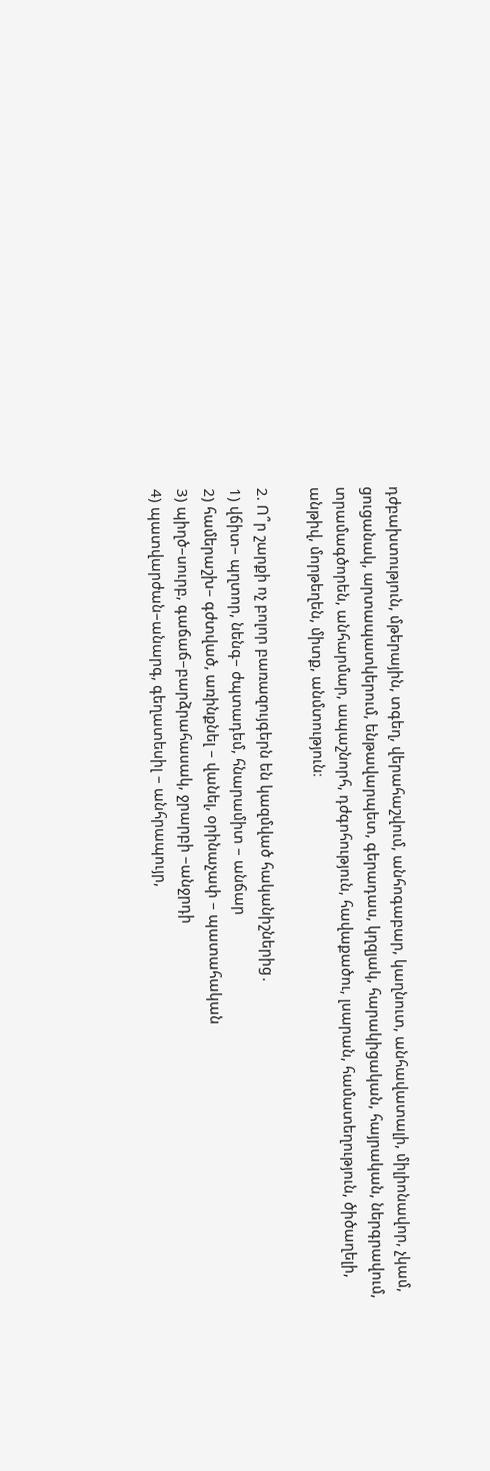դժբախտություն, մթերային, տգեղ, վերահաշվում, անհոգաբար, կաղնուտ, անհավատալի, միլիոնավոր, չկամ, ցուցանակ, արտապատկերում, ենթավարպետ, գերադաս, կղզյակ, հարակիցական, հայրական, ներգրավում, տրամագծորեն, անհարմար, ապաշնորհ, դժգոհություն, հավաքածու, լսարան, համատեղություն, ծիծաղելի, անթիվ, մորթեղեն, միտք, անմտություն։

2. Ո՞ր շարքի ոչ բոլոր բառազույգերն են կազմված հականիշներից․
1) վճիտ– պղտոր, նենգ– ժպտադեմ, հնարամիտ – անճար
2) համերաշխ– գժտված, առինքնել – վանել, օրինաչափ – պատահական
3) պիղծ–սուրբ, գաճաճ–բարձրահասակ, ջրարբի –անջրդի
4) պատվարժան–անարգ, գեղատեսիլ – անհրապույր,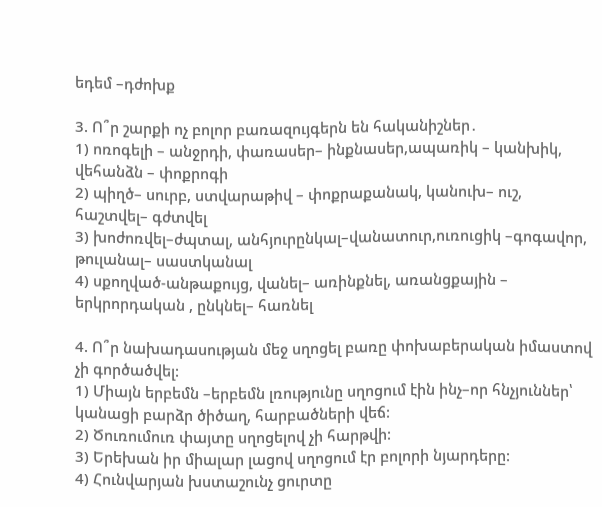եդեմ –դժոխք

3. Ո՞ր շարքի ոչ բոլոր բառազույգերն են հականիշներ․
1) ոռոգելի – անջրդի, փառասեր– ինքնասեր,ապառիկ – կանխիկ, վեհանձն – փոքրոգի
2) պիղծ– սուրբ, ստվարաթիվ – փոքրաքանակ, կանուխ– ուշ, հաշտվել– գժտվել
3) խոժոռվել–ժպտալ, անհյուրընկալ–վանատուր,ուռուցիկ –գոգավոր, թուլանալ– սաստկանալ
4) սքողված-անթաքույց, վանել– առինքնել, առանցքային – երկրորդական , ընկնել– հառնել

4. Ո՞ր նախադասության մեջ սղոցել բառը փոխաբերական իմաստով չի գործածվել:
1) Միայն երբեմն –երբեմն լռությունը սղոցում էին ինչ–որ հնչյուններ՝ կանացի բարձր ծիծաղ, հարբածների վեճ:
2) Ծուռումուռ փայտը սղոցելով չի հարթվի:
3) Երեխան իր միալար լացով սղոցում էր բոլորի նյարդերը:
4) Հունվարյան խստաշունչ ցուրտը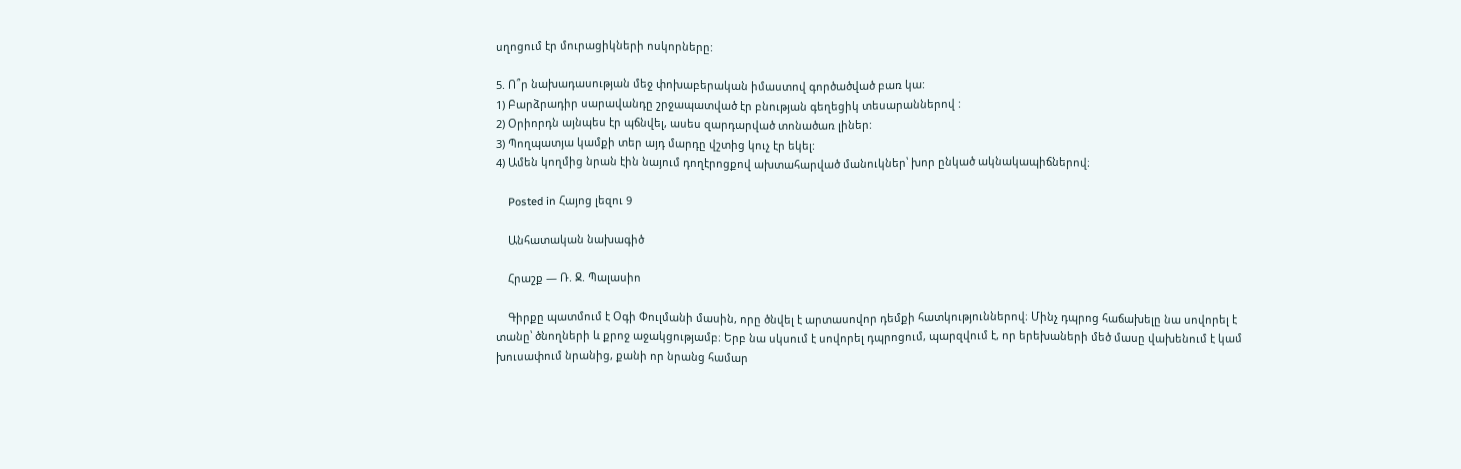սղոցում էր մուրացիկների ոսկորները:

5. Ո՞ր նախադասության մեջ փոխաբերական իմաստով գործածված բառ կա:
1) Բարձրադիր սարավանդը շրջապատված էր բնության գեղեցիկ տեսարաններով :
2) Օրիորդն այնպես էր պճնվել, ասես զարդարված տոնածառ լիներ:
3) Պողպատյա կամքի տեր այդ մարդը վշտից կուչ էր եկել:
4) Ամեն կողմից նրան էին նայում դողէրոցքով ախտահարված մանուկներ՝ խոր ընկած ակնակապիճներով։

    Posted in Հայոց լեզու 9

    Անհատական նախագիծ

    Հրաշք — Ռ. Ջ. Պալասիո

    Գիրքը պատմում է Օգի Փուլմանի մասին, որը ծնվել է արտասովոր դեմքի հատկություններով։ Մինչ դպրոց հաճախելը նա սովորել է տանը՝ ծնողների և քրոջ աջակցությամբ։ Երբ նա սկսում է սովորել դպրոցում, պարզվում է, որ երեխաների մեծ մասը վախենում է կամ խուսափում նրանից, քանի որ նրանց համար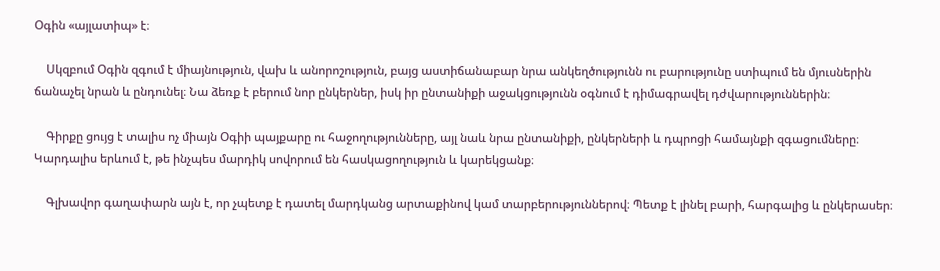Օգին «այլատիպ» է։

    Սկզբում Օգին զգում է միայնություն, վախ և անորոշություն, բայց աստիճանաբար նրա անկեղծությունն ու բարությունը ստիպում են մյուսներին ճանաչել նրան և ընդունել։ Նա ձեռք է բերում նոր ընկերներ, իսկ իր ընտանիքի աջակցությունն օգնում է դիմագրավել դժվարություններին։

    Գիրքը ցույց է տալիս ոչ միայն Օգիի պայքարը ու հաջողությունները, այլ նաև նրա ընտանիքի, ընկերների և դպրոցի համայնքի զգացումները։ Կարդալիս երևում է, թե ինչպես մարդիկ սովորում են հասկացողություն և կարեկցանք։

    Գլխավոր գաղափարն այն է, որ չպետք է դատել մարդկանց արտաքինով կամ տարբերություններով։ Պետք է լինել բարի, հարգալից և ընկերասեր։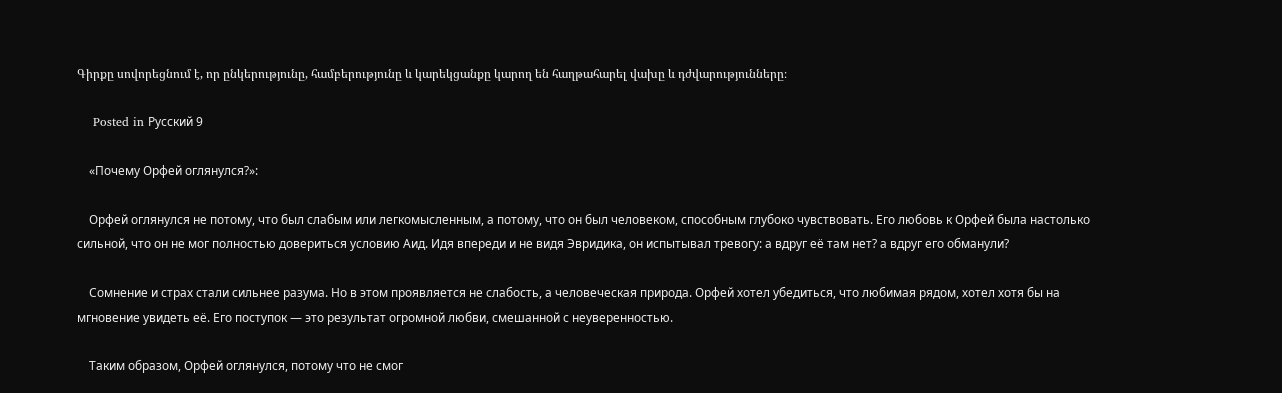Գիրքը սովորեցնում է, որ ընկերությունը, համբերությունը և կարեկցանքը կարող են հաղթահարել վախը և դժվարությունները։

    Posted in Русский 9

    «Почему Орфей оглянулся?»:

    Орфей оглянулся не потому, что был слабым или легкомысленным, а потому, что он был человеком, способным глубоко чувствовать. Его любовь к Орфей была настолько сильной, что он не мог полностью довериться условию Аид. Идя впереди и не видя Эвридика, он испытывал тревогу: а вдруг её там нет? а вдруг его обманули?

    Сомнение и страх стали сильнее разума. Но в этом проявляется не слабость, а человеческая природа. Орфей хотел убедиться, что любимая рядом, хотел хотя бы на мгновение увидеть её. Его поступок — это результат огромной любви, смешанной с неуверенностью.

    Таким образом, Орфей оглянулся, потому что не смог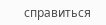справиться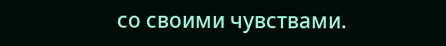со своими чувствами.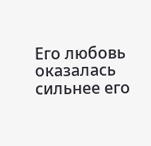Его любовь оказалась сильнее его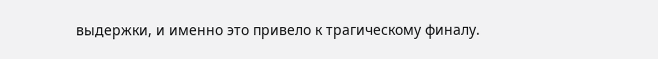выдержки, и именно это привело к трагическому финалу.